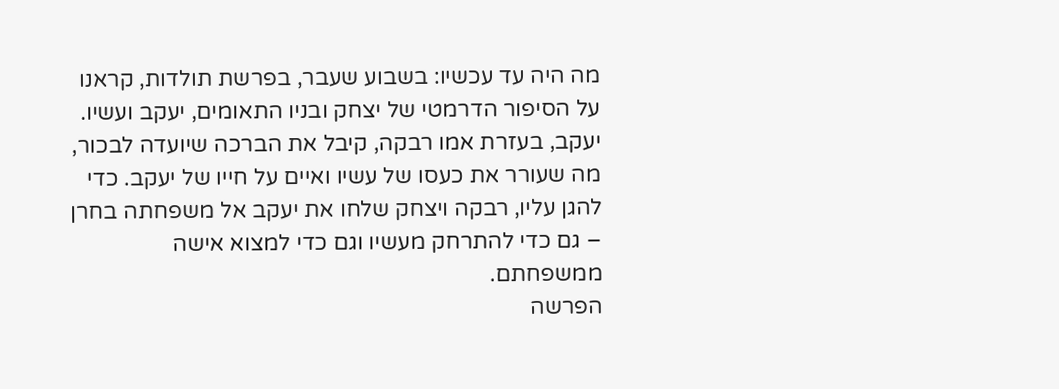מה היה עד עכשיו: בשבוע שעבר, בפרשת תולדות, קראנו על הסיפור הדרמטי של יצחק ובניו התאומים, יעקב ועשיו. יעקב, בעזרת אמו רבקה, קיבל את הברכה שיועדה לבכור, מה שעורר את כעסו של עשיו ואיים על חייו של יעקב. כדי להגן עליו, רבקה ויצחק שלחו את יעקב אל משפחתה בחרן – גם כדי להתרחק מעשיו וגם כדי למצוא אישה ממשפחתם.
הפרשה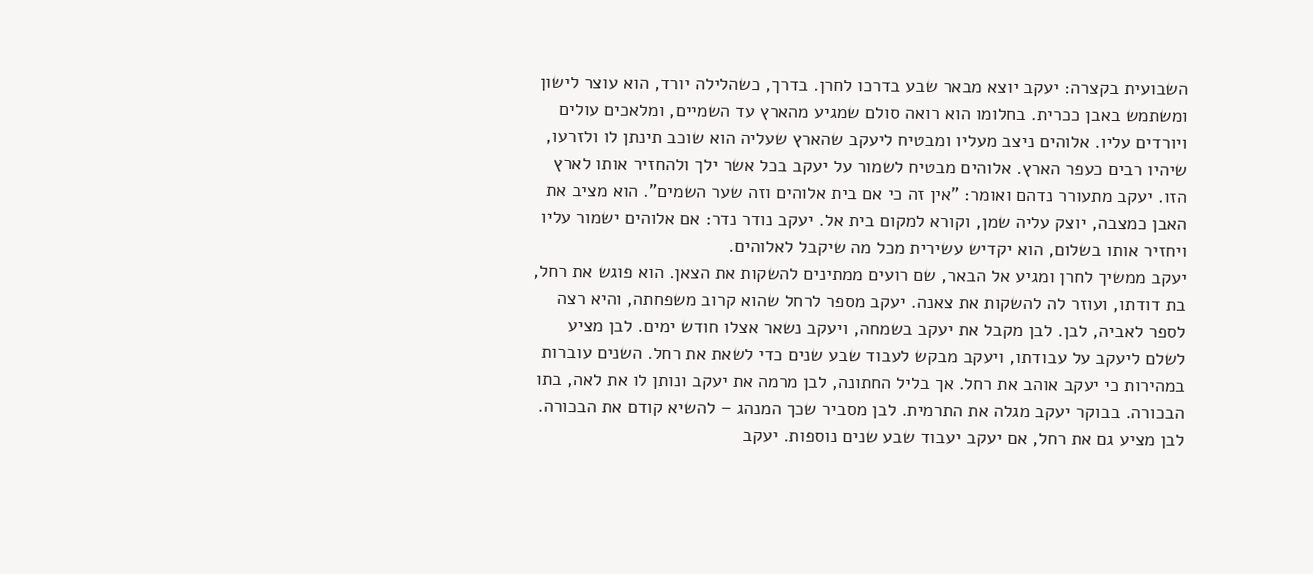השבועית בקצרה: יעקב יוצא מבאר שבע בדרכו לחרן. בדרך, כשהלילה יורד, הוא עוצר לישון ומשתמש באבן ככרית. בחלומו הוא רואה סולם שמגיע מהארץ עד השמיים, ומלאכים עולים ויורדים עליו. אלוהים ניצב מעליו ומבטיח ליעקב שהארץ שעליה הוא שוכב תינתן לו ולזרעו, שיהיו רבים כעפר הארץ. אלוהים מבטיח לשמור על יעקב בכל אשר ילך ולהחזיר אותו לארץ הזו. יעקב מתעורר נדהם ואומר: "אין זה כי אם בית אלוהים וזה שער השמים". הוא מציב את האבן כמצבה, יוצק עליה שמן, וקורא למקום בית אל. יעקב נודר נדר: אם אלוהים ישמור עליו ויחזיר אותו בשלום, הוא יקדיש עשירית מכל מה שיקבל לאלוהים.
יעקב ממשיך לחרן ומגיע אל הבאר, שם רועים ממתינים להשקות את הצאן. הוא פוגש את רחל, בת דודתו, ועוזר לה להשקות את צאנה. יעקב מספר לרחל שהוא קרוב משפחתה, והיא רצה לספר לאביה, לבן. לבן מקבל את יעקב בשמחה, ויעקב נשאר אצלו חודש ימים. לבן מציע לשלם ליעקב על עבודתו, ויעקב מבקש לעבוד שבע שנים כדי לשאת את רחל. השנים עוברות במהירות כי יעקב אוהב את רחל. אך בליל החתונה, לבן מרמה את יעקב ונותן לו את לאה, בתו הבכורה. בבוקר יעקב מגלה את התרמית. לבן מסביר שכך המנהג – להשיא קודם את הבכורה. לבן מציע גם את רחל, אם יעקב יעבוד שבע שנים נוספות. יעקב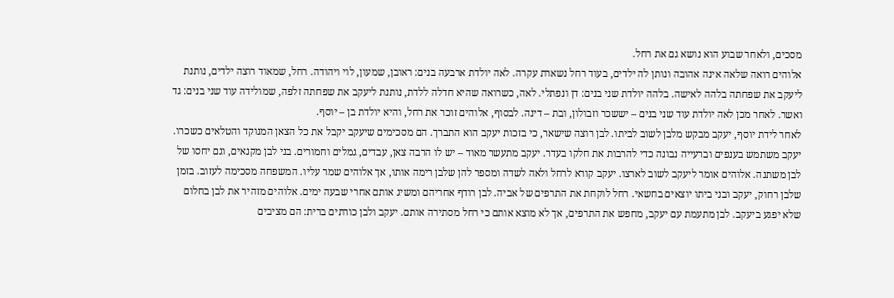מסכים, ולאחר שבוע הוא נושא גם את רחל.
אלוהים רואה שלאה אינה אהובה ונותן לה ילדים, בעוד רחל נשארת עקרה. לאה יולדת ארבעה בנים: ראובן, שמעון, לוי ויהודה. רחל, שמאוד רוצה ילדים, נותנת ליעקב את שפחתה בלהה לאישה. בלהה יולדת שני בנים: דן ונפתלי. לאה, כשרואה שהיא חדלה ללדת, נותנת ליעקב את שפחתה זלפה, שמולידה עוד שני בנים: גד ואשר. לאחר מכן לאה יולדת עוד שני בנים – יששכר וזבולון, ובת – דינה. לבסוף, אלוהים זוכר את רחל, והיא יולדת בן – יוסף.
לאחר לידת יוסף, יעקב מבקש מלבן לשוב לביתו. לבן רוצה שישאר, כי בזכות יעקב הוא התברך. הם מסכימים שיעקב יקבל את כל הצאן המנוקד והטלאים כשכרו. יעקב משתמש בענפים וברעייה נבונה כדי להרבות את חלקו בעדר. יעקב מתעשר מאוד – יש לו הרבה צאן, עבדים, גמלים וחמורים. בני לבן מקנאים, וגם יחסו של לבן משתנה. אלוהים אומר ליעקב לשוב לארצו. יעקב קורא לרחל ולאה לשדה ומספר להן שלבן רימה אותו, אך אלוהים שמר עליו. המשפחה מסכימה לעזוב. בזמן שלבן רחוק, יעקב ובני ביתו יוצאים בחשאי. רחל לוקחת את התרפים של אביה. לבן רודף אחריהם ומשיג אותם אחרי שבעה ימים. אלוהים מזהיר את לבן בחלום שלא יפגע ביעקב. לבן מתעמת עם יעקב, מחפש את התרפים, אך לא מוצא אותם כי רחל מסתירה אותם. יעקב ולבן כורתים ברית: הם מציבים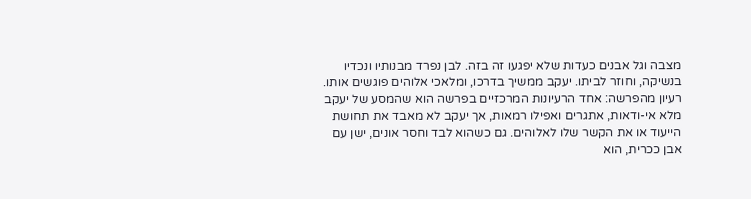מצבה וגל אבנים כעדות שלא יפגעו זה בזה. לבן נפרד מבנותיו ונכדיו בנשיקה, וחוזר לביתו. יעקב ממשיך בדרכו, ומלאכי אלוהים פוגשים אותו.
רעיון מהפרשה: אחד הרעיונות המרכזיים בפרשה הוא שהמסע של יעקב מלא אי-ודאות, אתגרים ואפילו רמאות, אך יעקב לא מאבד את תחושת הייעוד או את הקשר שלו לאלוהים. גם כשהוא לבד וחסר אונים, ישן עם אבן ככרית, הוא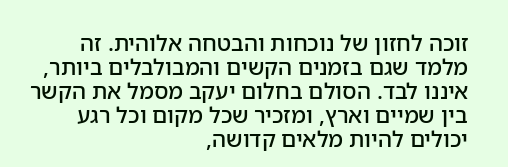זוכה לחזון של נוכחות והבטחה אלוהית. זה מלמד שגם בזמנים הקשים והמבולבלים ביותר, איננו לבד. הסולם בחלום יעקב מסמל את הקשר בין שמיים וארץ, ומזכיר שכל מקום וכל רגע יכולים להיות מלאים קדושה,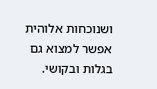ושנוכחות אלוהית אפשר למצוא גם בגלות ובקושי.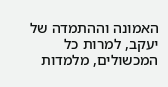האמונה וההתמדה של יעקב, למרות כל המכשולים, מלמדות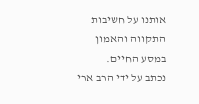אותנו על חשיבות התקווה והאמון במסע החיים.
נכתב על ידי הרב ארי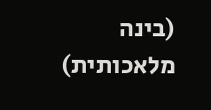(בינה מלאכותית)